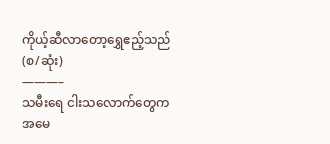ကိုယ့်ဆီလာတော့ရွှေဧည့်သည်(စ/ဆုံး)
———–
သမီးရေ ငါးသလောက်တွေက အမေ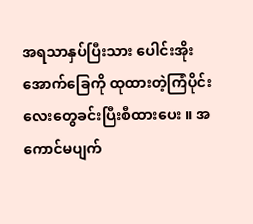အရသာနှပ်ပြီးသား ပေါင်းအိုးအောက်ခြေကို ထုထားတဲ့ကြံပိုင်းလေးတွေခင်းပြီးစီထားပေး ။ အကောင်မပျက်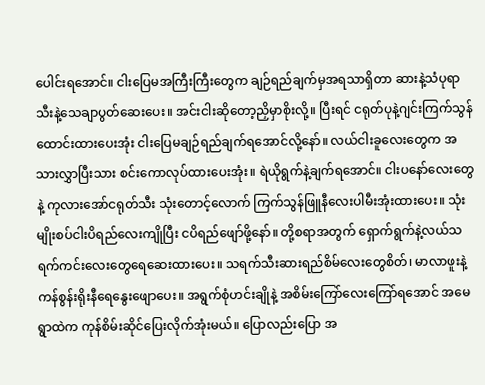ပေါင်းရအောင်။ ငါးပြေမအကြီးကြီးတွေက ချဉ်ရည်ချက်မှအရသာရှိတာ ဆားနဲ့သံပုရာသီးနဲ့သေချာပွတ်ဆေးပေး။ အင်းငါးဆိုတော့ညှိမှာစိုးလို့။ ပြီးရင် ငရုတ်ပုနဲ့ဂျင်းကြက်သွန် ထောင်းထားပေးအုံး ငါးပြေမချဉ်ရည်ချက်ရအောင်လို့နော်။ လယ်ငါးခူလေးတွေက အသားလွှာပြီးသား စင်းကောလုပ်ထားပေးအုံး။ ရဲယိုရွက်နဲ့ချက်ရအောင်။ ငါးပနော်လေးတွေနဲ့ ကုလားအော်ငရုတ်သီး သုံးတောင့်လောက် ကြက်သွန်ဖြူနီလေးပါမီးအုံးထားပေး။ သုံးမျိုးစပ်ငါးပိရည်လေးကျိုပြီး ငပိရည်ဖျော်ဖို့နော်။ တို့စရာအတွက် ရှောက်ရွက်နဲ့လယ်သရက်ကင်းလေးတွေရေဆေးထားပေး။ သရက်သီးဆားရည်စိမ်လေးတွေစိတ်၊ မာလာဖူးနဲ့ကန်စွန်းရိုးနီရေနွေးဖျောပေး။ အရွက်စုံဟင်းချိုနဲ့ အစိမ်းကြော်လေးကြော်ရအောင် အမေရွာထဲက ကုန်စိမ်းဆိုင်ပြေးလိုက်အုံးမယ်။ ပြောလည်းပြော အ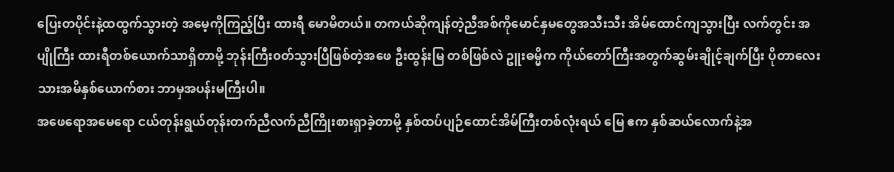ပြေးတပိုင်းနဲ့ထထွက်သွားတဲ့ အမေ့ကိုကြည့်ပြီး ထားရီ မောမိတယ်။ တကယ်ဆိုကျန်တဲ့ညီအစ်ကိုမောင်နှမတွေအသီးသီး အိမ်ထောင်ကျသွားပြီး လက်တွင်း အပျိုကြီး ထားရီတစ်ယောက်သာရှိတာမို့ ဘုန်းကြီး၀တ်သွားပြီဖြစ်တဲ့အဖေ ဦးထွန်းမြ တစ်ဖြစ်လဲ ဥူးဓမ္မိက ကိုယ်တော်ကြီးအတွက်ဆွမ်းချိုင့်ချက်ပြီး ပိုတာလေး သားအမိနှစ်ယောက်စား ဘာမှအပန်းမကြီးပါ။
အဖေရောအမေရော ငယ်တုန်းရွယ်တုန်းတက်ညီလက်ညီကြိုးစားရှာခဲ့တာမို့ နှစ်ထပ်ပျဉ်ထောင်အိမ်ကြီးတစ်လုံးရယ် မြေ ဧက နှစ်ဆယ်လောက်နဲ့အ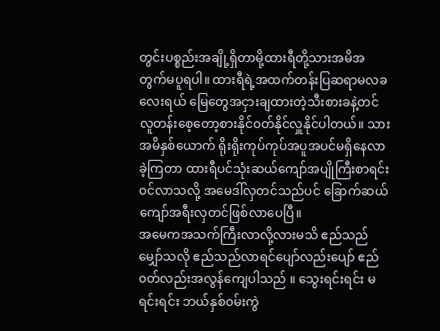တွင်းပစ္စည်းအချို့ရှိတာမို့ထားရီတို့သားအမိအတွက်မပူရပါ။ ထားရီရဲ့အထက်တန်းပြဆရာမလခလေးရယ် မြေတွေအငှားချထားတဲ့သီးစားခနဲ့တင်လူတန်းစေ့တော့စားနိုင်၀တ်နိုင်လှူနိုင်ပါတယ်။ သားအမိနှစ်ယောက် ရိုးရိုးကုပ်ကုပ်အပူအပင်မရှိနေလာခဲ့ကြတာ ထားရီပင်သုံးဆယ်ကျော်အပျိုကြီးစာရင်း၀င်လာသလို့ အမေဒါ်လှတင်သည်ပင် ခြောက်ဆယ်ကျော်အရီးလှတင်ဖြစ်လာပေပြီ။
အမေကအသက်ကြီးလာလို့လားမသိ ဧည်သည်မျှော်သလို ဧည်သည်လာရင်ပျော်လည်းပျော် ဧည်၀တ်လည်းအလွန်ကျေပါသည် ။ သွေးရင်းရင်း မရင်းရင်း ဘယ်နှစ်၀မ်းကွဲ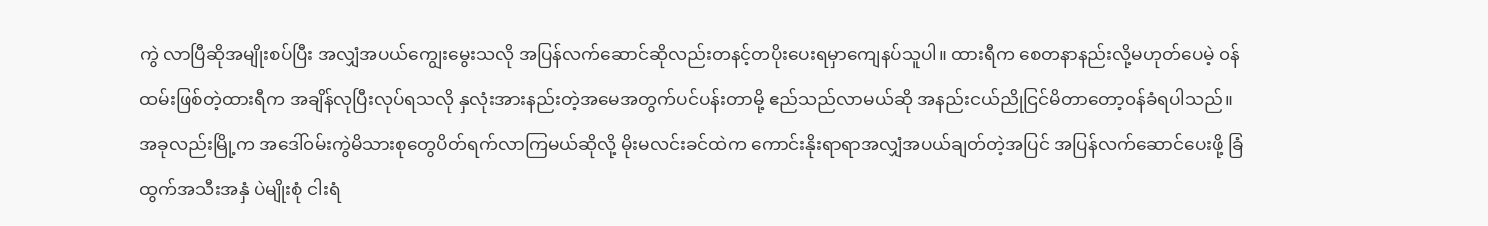ကွဲ လာပြီဆိုအမျိုးစပ်ပြီး အလျှံအပယ်ကျွေးမွေးသလို အပြန်လက်ဆောင်ဆိုလည်းတနင့်တပိုးပေးရမှာကျေနပ်သူပါ။ ထားရီက စေတနာနည်းလို့မဟုတ်ပေမဲ့ ၀န်ထမ်းဖြစ်တဲ့ထားရီက အချိန်လုပြီးလုပ်ရသလို နှလုံးအားနည်းတဲ့အမေအတွက်ပင်ပန်းတာမို့ ဧည်သည်လာမယ်ဆို အနည်းငယ်ညိုငြင်မိတာတော့၀န်ခံရပါသည်။
အခုလည်းမြို့က အဒေါ်၀မ်းကွဲမိသားစုတွေပိတ်ရက်လာကြမယ်ဆိုလို့ မိုးမလင်းခင်ထဲက ကောင်းနိုးရာရာအလျှံအပယ်ချတ်တဲ့အပြင် အပြန်လက်ဆောင်ပေးဖို့ ခြံထွက်အသီးအနှံ ပဲမျိုးစုံ ငါးရံ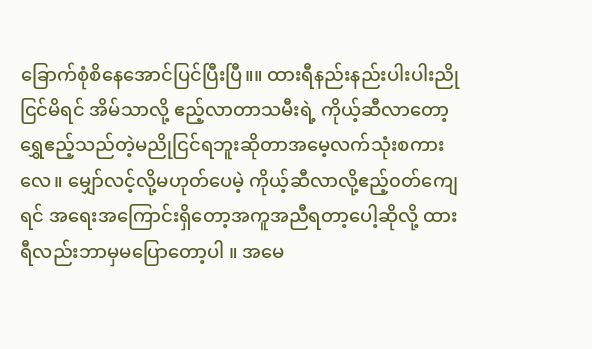ခြောက်စုံစိနေအောင်ပြင်ပြီးပြီ။။ ထားရီနည်းနည်းပါးပါးညိုငြင်မိရင် အိမ်သာလို့ ဧည့်လာတာသမီးရဲ့ ကိုယ့်ဆီလာတော့ ရွှေဧည့်သည်တဲ့မညိုငြင်ရဘူးဆိုတာအမေ့လက်သုံးစကားလေ။ မျှော်လင့်လို့မဟုတ်ပေမဲ့ ကိုယ့်ဆီလာလို့ဧည့်၀တ်ကျေရင် အရေးအကြောင်းရှိတော့အကူအညီရတာ့ပေါ့ဆိုလို့ ထားရီလည်းဘာမှမပြောတော့ပါ ။ အမေ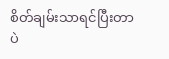စိတ်ချမ်းသာရင်ပြီးတာပဲ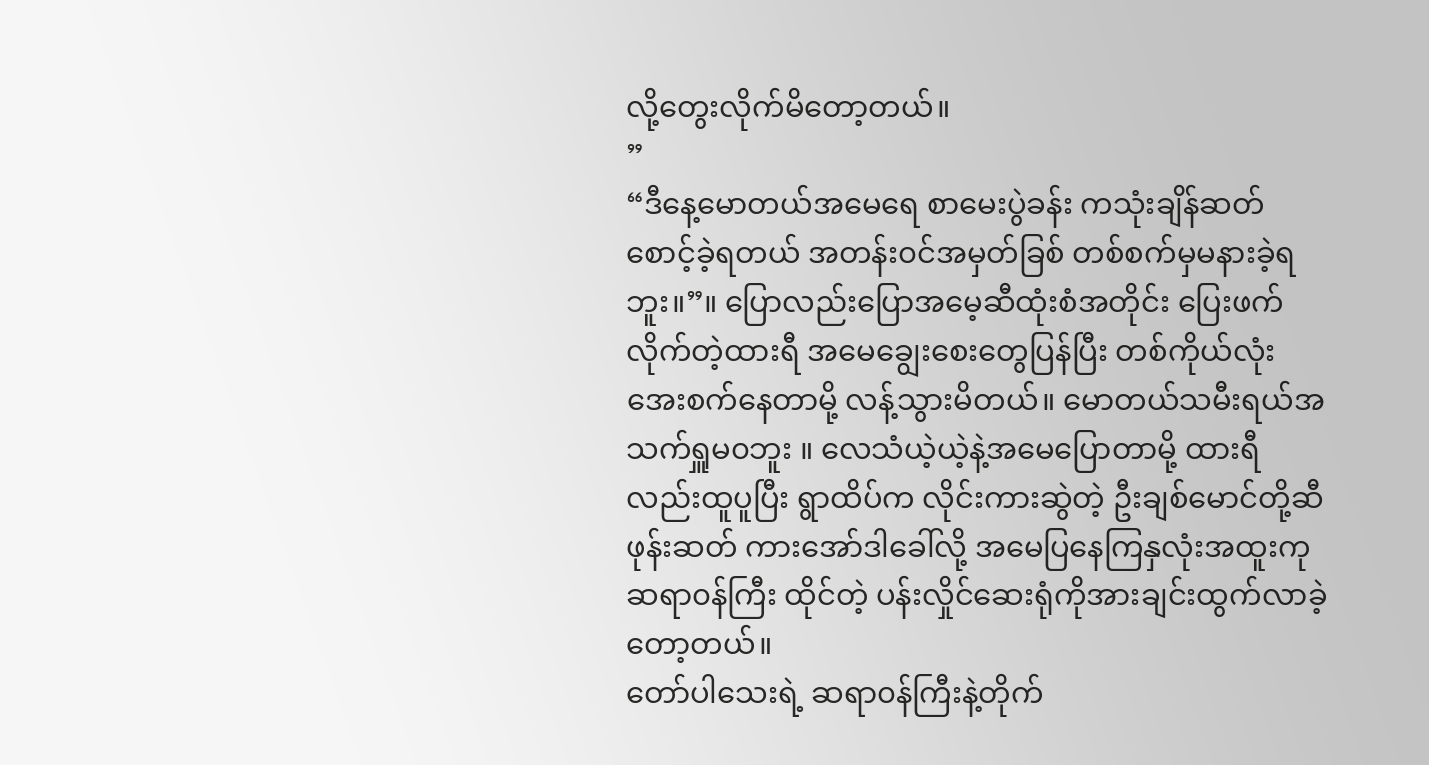လို့တွေးလိုက်မိတော့တယ်။
”
“ဒီနေ့မောတယ်အမေရေ စာမေးပွဲခန်း ကသုံးချိန်ဆတ်စောင့်ခဲ့ရတယ် အတန်း၀င်အမှတ်ခြစ် တစ်စက်မှမနားခဲ့ရဘူး။”။ ပြောလည်းပြောအမေ့ဆီထုံးစံအတိုင်း ပြေးဖက်လိုက်တဲ့ထားရီ အမေချွေးစေးတွေပြန်ပြီး တစ်ကိုယ်လုံး အေးစက်နေတာမို့ လန့်သွားမိတယ်။ မောတယ်သမီးရယ်အသက်ရှူမ၀ဘူး ။ လေသံယဲ့ယဲ့နဲ့အမေပြောတာမို့ ထားရီလည်းထူပူပြီး ရွာထိပ်က လိုင်းကားဆွဲတဲ့ ဦးချစ်မောင်တို့ဆီ ဖုန်းဆတ် ကားအော်ဒါခေါ်လို့ အမေပြနေကြနှလုံးအထူးကု ဆရာ၀န်ကြီး ထိုင်တဲ့ ပန်းလှိုင်ဆေးရုံကိုအားချင်းထွက်လာခဲ့တော့တယ်။
တော်ပါသေးရဲ့ ဆရာ၀န်ကြီးနဲ့တိုက်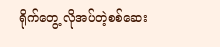ရိုက်တွေ့ လိုအပ်တဲ့စစ်ဆေး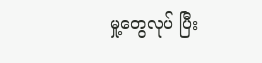မှု့တွေလုပ် ပြီး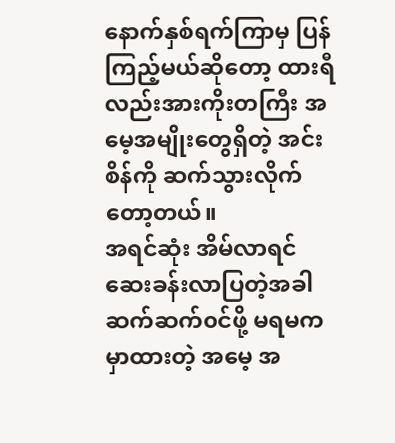နောက်နှစ်ရက်ကြာမှ ပြန်ကြည့်မယ်ဆိုတော့ ထားရီလည်းအားကိုးတကြီး အမေ့အမျိုးတွေရှိတဲ့ အင်းစိန်ကို ဆက်သွားလိုက်တော့တယ်။
အရင်ဆုံး အိမ်လာရင် ဆေးခန်းလာပြတဲ့အခါ ဆက်ဆက်၀င်ဖို့ မရမက မှာထားတဲ့ အမေ့ အ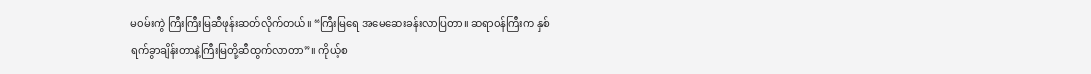မ၀မ်းကွဲ ကြီးကြီးမြဆီဖုန်းဆတ်လိုက်တယ်။ “ကြီးမြရေ အမေဆေးခန်းလာပြတာ။ ဆရာ၀န်ကြီးက နှစ်ရက်ခွာချိန်းတာနဲ့ကြီးမြတို့ဆီထွက်လာတာ”။ ကိုယ့်စ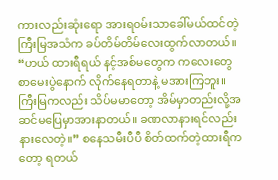ကားလည်းဆုံးရော အားရ၀မ်းသာခေါ်မယ်ထင်တဲ့ကြီးမြအသံက ခပ်တိမ်တိမ်လေးထွက်လာတယ်။ “ဟယ် ထားရီရယ် နင့်အစ်မတွေက ကလေးတွေ စာမေးပွဲနောက် လိုက်နေရတာနဲ့ မအားကြဘူး။ ကြီးမြကလည်း သိပ်မမာတော့ အိမ်မှာတည်းလို့အဆင်မပြေမှာအားနာတယ်။ ခဏလာနားရင်လည်းနားလေတဲ့။” စနေသမီးပီပီ စိတ်ထက်တဲ့ထားရီကတော့ ရတယ်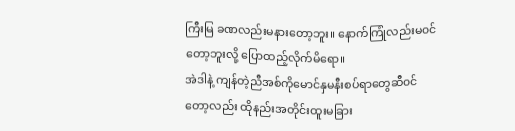ကြီးမြ ခဏလည်းမနားတော့ဘူး။ နောက်ကြုံလည်းမ၀င်တော့ဘူးလို့ ပြောထည့်လိုက်မိရော။
အဲဒါနဲ့ ကျန်တဲ့ညီအစ်ကိုမောင်နှမနီးစပ်ရာတွေဆီ၀င်တော့လည်း ထိုနည်းအတိုင်းထူးမခြား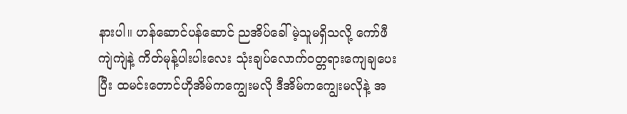နားပါ။ ဟန်ဆောင်ပန်ဆောင် ညအိပ်ခေါ်မဲ့သူမရှိသလို့ ကော်ဖီကျဲကျဲနဲ့ ကိတ်မုန့်ပါးပါးလေး သုံးချပ်လောက်၀တ္တရားကျေချပေးပြီး ထမင်းတောင်ဟိုအိမ်ကကျွေးမလို ဒီအိမ်ကကျွေးမလိုနဲ့ အ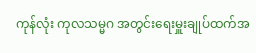ကုန်လုံး ကုလသမ္မဂ အတွင်းရေးမှူးချုပ်ထက်အ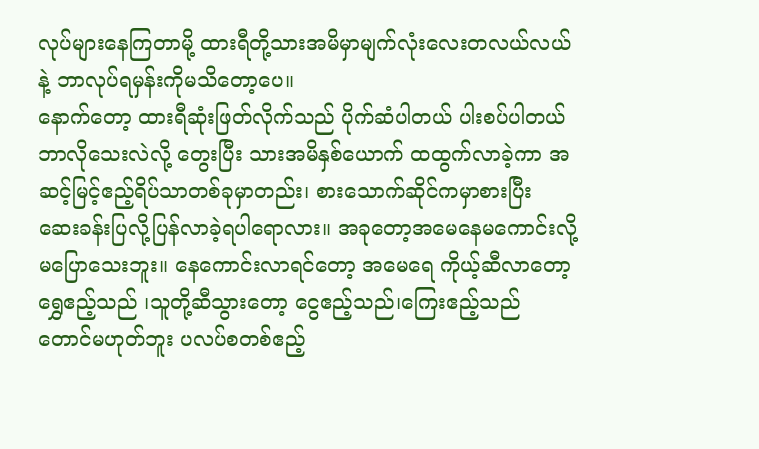လုပ်များနေကြတာမို့ ထားရီတို့သားအမိမှာမျက်လုံးလေးတလယ်လယ်နဲ့ ဘာလုပ်ရမှန်းကိုမသိတော့ပေ။
နောက်တော့ ထားရီဆုံးဖြတ်လိုက်သည် ပိုက်ဆံပါတယ် ပါးစပ်ပါတယ် ဘာလိုသေးလဲလို့ တွေးပြီး သားအမိနှစ်ယောက် ထထွက်လာခဲ့ကာ အဆင့်မြင့်ဧည့်ရိပ်သာတစ်ခုမှာတည်း၊ စားသောက်ဆိုင်ကမှာစားပြီး ဆေးခန်းပြလို့ပြန်လာခဲ့ရပါရောလား။ အခုတော့အမေနေမကောင်းလို့မပြောသေးဘူး။ နေကောင်းလာရင်တော့ အမေရေ ကိုယ့်ဆီလာတော့ရွှေဧည့်သည် ၊သူတို့ဆီသွားတော့ ငွေဧည့်သည်၊ကြေးဧည့်သည် တောင်မဟုတ်ဘူး ပလပ်စတစ်ဧည့်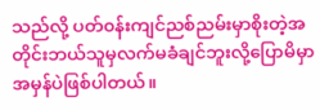သည်လို့ ပတ်၀န်းကျင်ညစ်ညမ်းမှာစိုးတဲ့အတိုင်းဘယ်သူမှလက်မခံချင်ဘူးလို့ပြောမိမှာအမှန်ပဲဖြစ်ပါတယ်။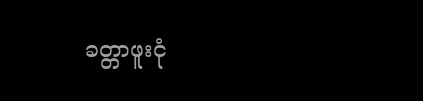ခတ္တာဖူးငုံ